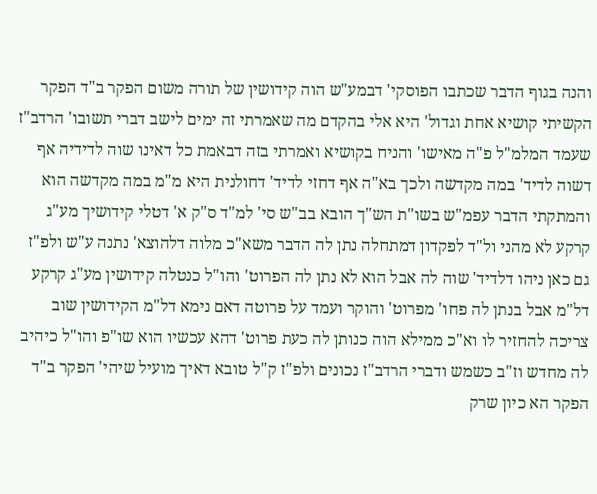והנה בגוף הדבר שכתבו הפוסקי' דבמע"ש הוה קידושין של תורה משום הפקר ב"ד הפקר הקשיתי קושיא אחת וגדול' היא אלי בהקדם מה שאמרתי זה ימים לישב דברי תשובו' הרדב"ז שעמד המלמ"ל פ"ה מאישו' והניח בקושיא ואמרתי בזה דבאמת כל דאינו שוה לדידיה אף דשוה לדיד' במה מקדשה ולכך בא"ה אף דחזי לדיד' דחולנית היא מ"מ במה מקדשה הוא והמתקתי הדבר עפמ"ש בשו"ת הש"ך הובא בב"ש סי' למ"ד ס"ק א' דטלי קידושיך מע"ג קרקע לא מהני ול"ד לפקדון דמתחלה נתן לה הדבר משא"כ מלוה דלהוצא' נתנה ע"ש ולפ"ז גם כאן ניהו דלדיד' שוה לה אבל הוא לא נתן לה הפרוט' והו"ל כנטלה קידושין מע"ג קרקע דל"מ אבל בנתן לה פחו' מפרוט' והוקר ועמד על פרוטה דאם נימא דל"מ הקידושין שוב צריכה להחזיר לו וא"כ ממילא הוה כנותן לה כעת פרוט' דהא עכשיו הוא שו"פ והו"ל כיהיב לה מחדש וז"ב כשמש ודברי הרדב"ז נכונים ולפ"ז ק"ל טובא דאיך מועיל שיהי' הפקר ב"ד הפקר הא כיון שרק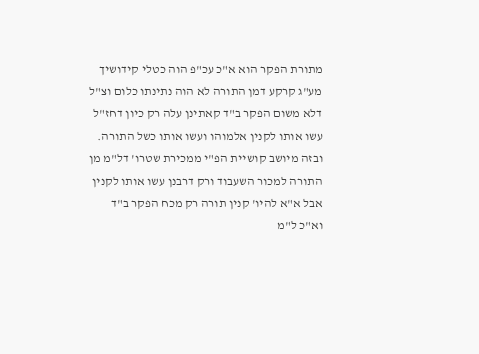מתורת הפקר הוא א"כ עכ"פ הוה כטלי קידושיך מע"ג קרקע דמן התורה לא הוה נתינתו כלום וצ"ל דלא משום הפקר ב"ד קאתינן עלה רק כיון דחז"ל עשו אותו לקנין אלמוהו ועשו אותו כשל התורה. ובזה מיושב קושיית הפ"י ממכירת שטרו' דל"מ מן התורה למכור השעבוד ורק דרבנן עשו אותו לקנין אבל א"א להיו' קנין תורה רק מכח הפקר ב"ד וא"כ ל"מ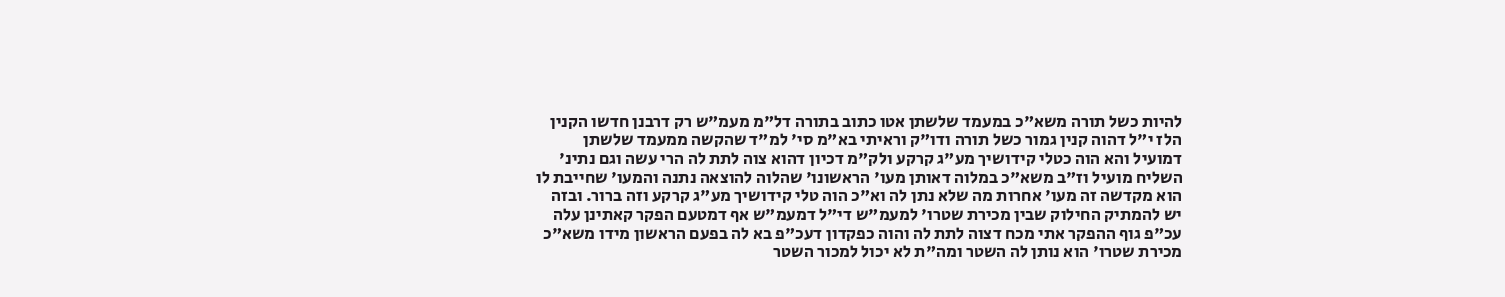להיות כשל תורה משא"כ במעמד שלשתן אטו כתוב בתורה דל"מ מעמ"ש רק דרבנן חדשו הקנין הלז י"ל דהוה קנין גמור כשל תורה ודו"ק וראיתי בא"מ סי' למ"ד שהקשה ממעמד שלשתן דמועיל והא הוה כטלי קידושיך מע"ג קרקע ולק"מ דכיון דהוא צוה לתת לה הרי עשה וגם נתינ' השליח מועיל וז"ב משא"כ במלוה דאותן מעו' הראשונו' שהלוה להוצאה נתנה והמעו' שחייבת לו הוא מקדשה זה מעו' אחרות מה שלא נתן לה וא"כ הוה טלי קידושיך מע"ג קרקע וזה ברור. ובזה יש להמתיק החילוק שבין מכירת שטרו' למעמ"ש די"ל דמעמ"ש אף דמטעם הפקר קאתינן עלה עכ"פ גוף ההפקר אתי מכח דצוה לתת לה והוה כפקדון דעכ"פ בא לה בפעם הראשון מידו משא"כ מכירת שטרו' הוא נותן לה השטר ומה"ת לא יכול למכור השטר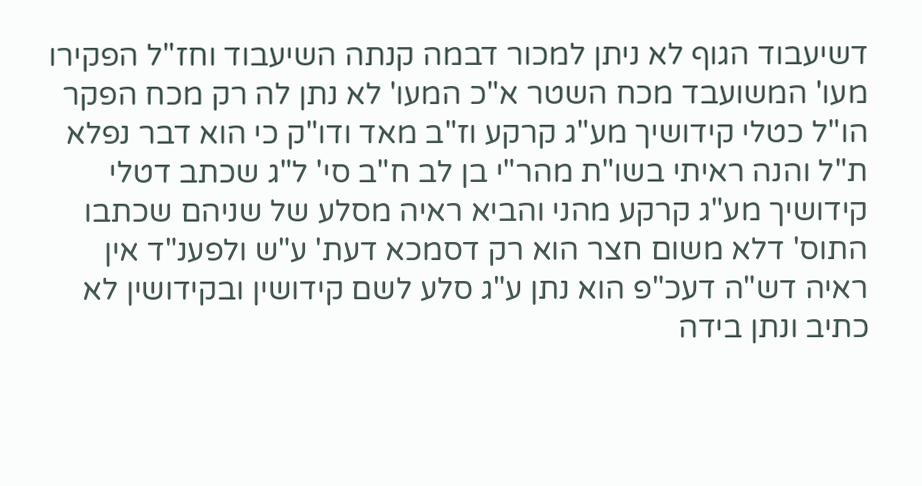דשיעבוד הגוף לא ניתן למכור דבמה קנתה השיעבוד וחז"ל הפקירו מעו' המשועבד מכח השטר א"כ המעו' לא נתן לה רק מכח הפקר הו"ל כטלי קידושיך מע"ג קרקע וז"ב מאד ודו"ק כי הוא דבר נפלא ת"ל והנה ראיתי בשו"ת מהר"י בן לב ח"ב סי' ל"ג שכתב דטלי קידושיך מע"ג קרקע מהני והביא ראיה מסלע של שניהם שכתבו התוס' דלא משום חצר הוא רק דסמכא דעת' ע"ש ולפענ"ד אין ראיה דש"ה דעכ"פ הוא נתן ע"ג סלע לשם קידושין ובקידושין לא כתיב ונתן בידה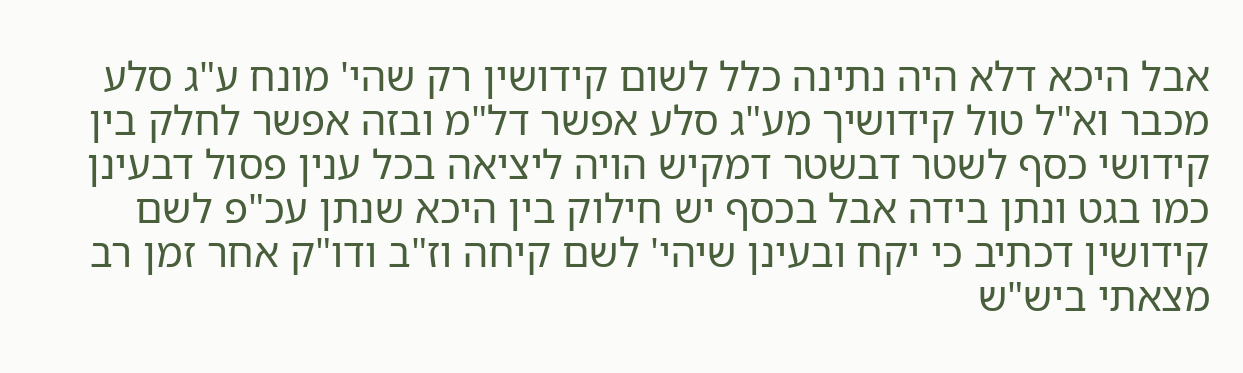אבל היכא דלא היה נתינה כלל לשום קידושין רק שהי' מונח ע"ג סלע מכבר וא"ל טול קידושיך מע"ג סלע אפשר דל"מ ובזה אפשר לחלק בין קידושי כסף לשטר דבשטר דמקיש הויה ליציאה בכל ענין פסול דבעינן כמו בגט ונתן בידה אבל בכסף יש חילוק בין היכא שנתן עכ"פ לשם קידושין דכתיב כי יקח ובעינן שיהי' לשם קיחה וז"ב ודו"ק אחר זמן רב מצאתי ביש"ש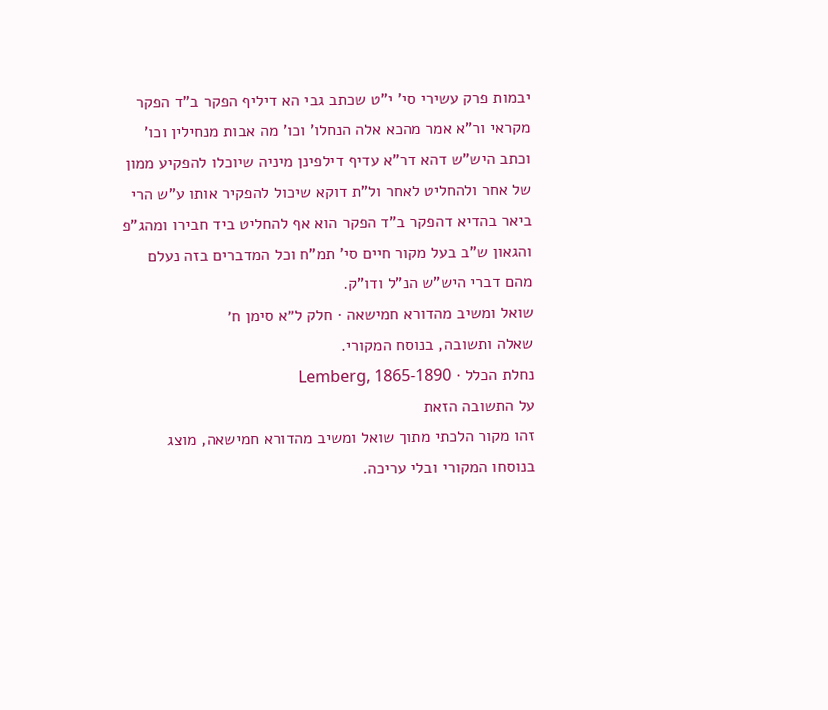יבמות פרק עשירי סי' י"ט שכתב גבי הא דיליף הפקר ב"ד הפקר מקראי ור"א אמר מהכא אלה הנחלו' וכו' מה אבות מנחילין וכו' וכתב היש"ש דהא דר"א עדיף דילפינן מיניה שיוכלו להפקיע ממון של אחר ולהחליט לאחר ול"ת דוקא שיכול להפקיר אותו ע"ש הרי ביאר בהדיא דהפקר ב"ד הפקר הוא אף להחליט ביד חבירו ומהג"פ והגאון ש"ב בעל מקור חיים סי' תמ"ח וכל המדברים בזה נעלם מהם דברי היש"ש הנ"ל ודו"ק.
שואל ומשיב מהדורא חמישאה · חלק ל״א סימן ח׳
שאלה ותשובה, בנוסח המקורי.
נחלת הכלל · Lemberg, 1865-1890
על התשובה הזאת
זהו מקור הלכתי מתוך שואל ומשיב מהדורא חמישאה, מוצג בנוסחו המקורי ובלי עריכה.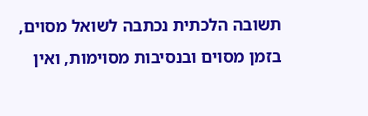תשובה הלכתית נכתבה לשואל מסוים, בזמן מסוים ובנסיבות מסוימות, ואין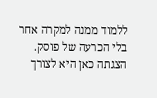ללמוד ממנה למקרה אחר בלי הכרעה של פוסק. הצגתה כאן היא לצורך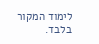לימוד המקור בלבד.